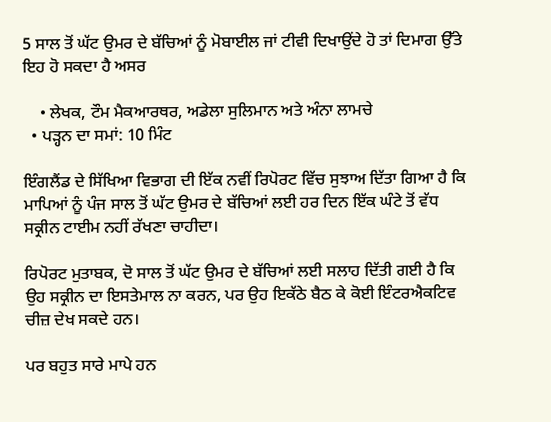5 ਸਾਲ ਤੋਂ ਘੱਟ ਉਮਰ ਦੇ ਬੱਚਿਆਂ ਨੂੰ ਮੋਬਾਈਲ ਜਾਂ ਟੀਵੀ ਦਿਖਾਉਂਦੇ ਹੋ ਤਾਂ ਦਿਮਾਗ ਉੱਤੇ ਇਹ ਹੋ ਸਕਦਾ ਹੈ ਅਸਰ

    • ਲੇਖਕ, ਟੌਮ ਮੈਕਆਰਥਰ, ਅਡੇਲਾ ਸੁਲਿਮਾਨ ਅਤੇ ਅੰਨਾ ਲਾਮਚੇ
  • ਪੜ੍ਹਨ ਦਾ ਸਮਾਂ: 10 ਮਿੰਟ

ਇੰਗਲੈਂਡ ਦੇ ਸਿੱਖਿਆ ਵਿਭਾਗ ਦੀ ਇੱਕ ਨਵੀਂ ਰਿਪੋਰਟ ਵਿੱਚ ਸੁਝਾਅ ਦਿੱਤਾ ਗਿਆ ਹੈ ਕਿ ਮਾਪਿਆਂ ਨੂੰ ਪੰਜ ਸਾਲ ਤੋਂ ਘੱਟ ਉਮਰ ਦੇ ਬੱਚਿਆਂ ਲਈ ਹਰ ਦਿਨ ਇੱਕ ਘੰਟੇ ਤੋਂ ਵੱਧ ਸਕ੍ਰੀਨ ਟਾਈਮ ਨਹੀਂ ਰੱਖਣਾ ਚਾਹੀਦਾ।

ਰਿਪੋਰਟ ਮੁਤਾਬਕ, ਦੋ ਸਾਲ ਤੋਂ ਘੱਟ ਉਮਰ ਦੇ ਬੱਚਿਆਂ ਲਈ ਸਲਾਹ ਦਿੱਤੀ ਗਈ ਹੈ ਕਿ ਉਹ ਸਕ੍ਰੀਨ ਦਾ ਇਸਤੇਮਾਲ ਨਾ ਕਰਨ, ਪਰ ਉਹ ਇਕੱਠੇ ਬੈਠ ਕੇ ਕੋਈ ਇੰਟਰਐਕਟਿਵ ਚੀਜ਼ ਦੇਖ ਸਕਦੇ ਹਨ।

ਪਰ ਬਹੁਤ ਸਾਰੇ ਮਾਪੇ ਹਨ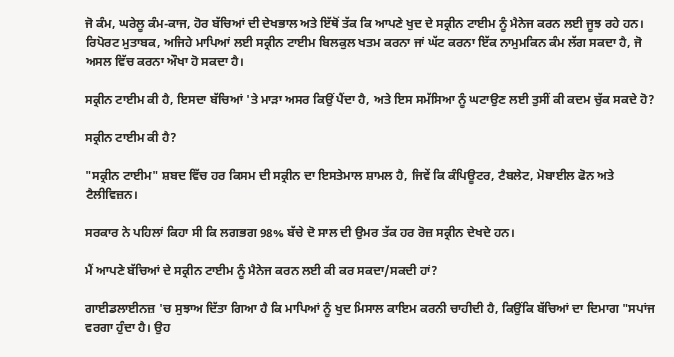ਜੋ ਕੰਮ, ਘਰੇਲੂ ਕੰਮ-ਕਾਜ, ਹੋਰ ਬੱਚਿਆਂ ਦੀ ਦੇਖਭਾਲ ਅਤੇ ਇੱਥੋਂ ਤੱਕ ਕਿ ਆਪਣੇ ਖੁਦ ਦੇ ਸਕ੍ਰੀਨ ਟਾਈਮ ਨੂੰ ਮੈਨੇਜ ਕਰਨ ਲਈ ਜੂਝ ਰਹੇ ਹਨ। ਰਿਪੋਰਟ ਮੁਤਾਬਕ, ਅਜਿਹੇ ਮਾਪਿਆਂ ਲਈ ਸਕ੍ਰੀਨ ਟਾਈਮ ਬਿਲਕੁਲ ਖਤਮ ਕਰਨਾ ਜਾਂ ਘੱਟ ਕਰਨਾ ਇੱਕ ਨਾਮੁਮਕਿਨ ਕੰਮ ਲੱਗ ਸਕਦਾ ਹੈ, ਜੋ ਅਸਲ ਵਿੱਚ ਕਰਨਾ ਔਖਾ ਹੋ ਸਕਦਾ ਹੈ।

ਸਕ੍ਰੀਨ ਟਾਈਮ ਕੀ ਹੈ, ਇਸਦਾ ਬੱਚਿਆਂ 'ਤੇ ਮਾੜਾ ਅਸਰ ਕਿਉਂ ਪੈਂਦਾ ਹੈ, ਅਤੇ ਇਸ ਸਮੱਸਿਆ ਨੂੰ ਘਟਾਉਣ ਲਈ ਤੁਸੀਂ ਕੀ ਕਦਮ ਚੁੱਕ ਸਕਦੇ ਹੋ?

ਸਕ੍ਰੀਨ ਟਾਈਮ ਕੀ ਹੈ?

"ਸਕ੍ਰੀਨ ਟਾਈਮ" ਸ਼ਬਦ ਵਿੱਚ ਹਰ ਕਿਸਮ ਦੀ ਸਕ੍ਰੀਨ ਦਾ ਇਸਤੇਮਾਲ ਸ਼ਾਮਲ ਹੈ, ਜਿਵੇਂ ਕਿ ਕੰਪਿਊਟਰ, ਟੈਬਲੇਟ, ਮੋਬਾਈਲ ਫੋਨ ਅਤੇ ਟੈਲੀਵਿਜ਼ਨ।

ਸਰਕਾਰ ਨੇ ਪਹਿਲਾਂ ਕਿਹਾ ਸੀ ਕਿ ਲਗਭਗ 98% ਬੱਚੇ ਦੋ ਸਾਲ ਦੀ ਉਮਰ ਤੱਕ ਹਰ ਰੋਜ਼ ਸਕ੍ਰੀਨ ਦੇਖਦੇ ਹਨ।

ਮੈਂ ਆਪਣੇ ਬੱਚਿਆਂ ਦੇ ਸਕ੍ਰੀਨ ਟਾਈਮ ਨੂੰ ਮੈਨੇਜ ਕਰਨ ਲਈ ਕੀ ਕਰ ਸਕਦਾ/ਸਕਦੀ ਹਾਂ?

ਗਾਈਡਲਾਈਨਜ਼ 'ਚ ਸੁਝਾਅ ਦਿੱਤਾ ਗਿਆ ਹੈ ਕਿ ਮਾਪਿਆਂ ਨੂੰ ਖੁਦ ਮਿਸਾਲ ਕਾਇਮ ਕਰਨੀ ਚਾਹੀਦੀ ਹੈ, ਕਿਉਂਕਿ ਬੱਚਿਆਂ ਦਾ ਦਿਮਾਗ "ਸਪਾਂਜ ਵਰਗਾ ਹੁੰਦਾ ਹੈ। ਉਹ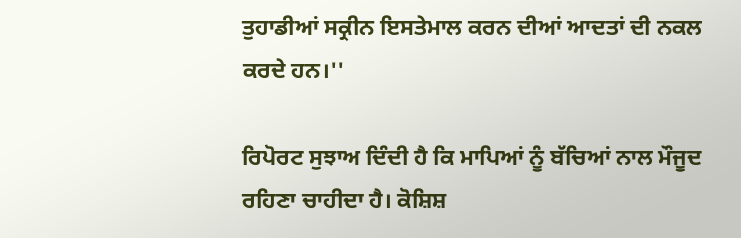ਤੁਹਾਡੀਆਂ ਸਕ੍ਰੀਨ ਇਸਤੇਮਾਲ ਕਰਨ ਦੀਆਂ ਆਦਤਾਂ ਦੀ ਨਕਲ ਕਰਦੇ ਹਨ।''

ਰਿਪੋਰਟ ਸੁਝਾਅ ਦਿੰਦੀ ਹੈ ਕਿ ਮਾਪਿਆਂ ਨੂੰ ਬੱਚਿਆਂ ਨਾਲ ਮੌਜੂਦ ਰਹਿਣਾ ਚਾਹੀਦਾ ਹੈ। ਕੋਸ਼ਿਸ਼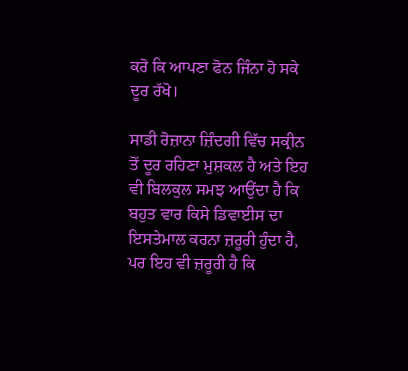ਕਰੋ ਕਿ ਆਪਣਾ ਫੋਨ ਜਿੰਨਾ ਹੋ ਸਕੇ ਦੂਰ ਰੱਖੋ।

ਸਾਡੀ ਰੋਜ਼ਾਨਾ ਜ਼ਿੰਦਗੀ ਵਿੱਚ ਸਕ੍ਰੀਨ ਤੋਂ ਦੂਰ ਰਹਿਣਾ ਮੁਸ਼ਕਲ ਹੈ ਅਤੇ ਇਹ ਵੀ ਬਿਲਕੁਲ ਸਮਝ ਆਉਂਦਾ ਹੈ ਕਿ ਬਹੁਤ ਵਾਰ ਕਿਸੇ ਡਿਵਾਈਸ ਦਾ ਇਸਤੇਮਾਲ ਕਰਨਾ ਜ਼ਰੂਰੀ ਹੁੰਦਾ ਹੈ, ਪਰ ਇਹ ਵੀ ਜ਼ਰੂਰੀ ਹੈ ਕਿ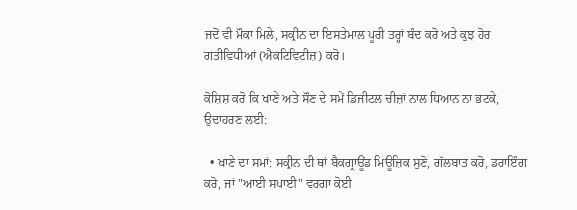ਜਦੋਂ ਵੀ ਮੌਕਾ ਮਿਲੇ, ਸਕ੍ਰੀਨ ਦਾ ਇਸਤੇਮਾਲ ਪੂਰੀ ਤਰ੍ਹਾਂ ਬੰਦ ਕਰੋ ਅਤੇ ਕੁਝ ਹੋਰ ਗਤੀਵਿਧੀਆਂ (ਐਕਟਿਵਿਟੀਜ਼) ਕਰੋ।

ਕੋਸ਼ਿਸ਼ ਕਰੋ ਕਿ ਖਾਣੇ ਅਤੇ ਸੌਣ ਦੇ ਸਮੇਂ ਡਿਜੀਟਲ ਚੀਜ਼ਾਂ ਨਾਲ ਧਿਆਨ ਨਾ ਭਟਕੇ, ਉਦਾਹਰਣ ਲਈ:

  • ਖਾਣੇ ਦਾ ਸਮਾਂ: ਸਕ੍ਰੀਨ ਦੀ ਥਾਂ ਬੈਕਗ੍ਰਾਊਂਡ ਮਿਊਜ਼ਿਕ ਸੁਣੋ, ਗੱਲਬਾਤ ਕਰੋ, ਡਰਾਇੰਗ ਕਰੋ, ਜਾਂ "ਆਈ ਸਪਾਈ" ਵਰਗਾ ਕੋਈ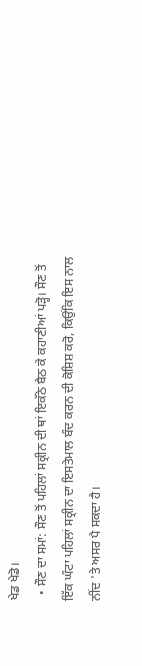ਖੇਡ ਖੇਡੋ।
  • ਸੌਣ ਦਾ ਸਮਾਂ: ਸੌਣ ਤੋਂ ਪਹਿਲਾਂ ਸਕ੍ਰੀਨ ਦੀ ਥਾਂ ਇਕੱਠੇ ਬੈਠ ਕੇ ਕਹਾਣੀਆਂ ਪੜ੍ਹੋ। ਸੌਣ ਤੋਂ ਇੱਕ ਘੰਟਾ ਪਹਿਲਾਂ ਸਕ੍ਰੀਨ ਦਾ ਇਸਤੇਮਾਲ ਬੰਦ ਕਰਨ ਦੀ ਕੋਸ਼ਿਸ਼ ਕਰੋ, ਕਿਉਂਕਿ ਇਸ ਨਾਲ ਨੀਂਦ 'ਤੇ ਅਸਰ ਪੈ ਸਕਦਾ ਹੈ।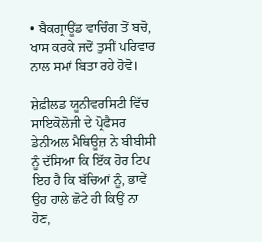• ਬੈਕਗ੍ਰਾਊਂਡ ਵਾਚਿੰਗ ਤੋਂ ਬਚੋ, ਖਾਸ ਕਰਕੇ ਜਦੋਂ ਤੁਸੀਂ ਪਰਿਵਾਰ ਨਾਲ ਸਮਾਂ ਬਿਤਾ ਰਹੇ ਹੋਵੋ।

ਸ਼ੇਫ਼ੀਲਡ ਯੂਨੀਵਰਸਿਟੀ ਵਿੱਚ ਸਾਇਕੋਲੋਜੀ ਦੇ ਪ੍ਰੋਫੈਸਰ ਡੇਨੀਅਲ ਮੈਥਿਊਜ਼ ਨੇ ਬੀਬੀਸੀ ਨੂੰ ਦੱਸਿਆ ਕਿ ਇੱਕ ਹੋਰ ਟਿਪ ਇਹ ਹੈ ਕਿ ਬੱਚਿਆਂ ਨੂੰ, ਭਾਵੇਂ ਉਹ ਹਾਲੇ ਛੋਟੇ ਹੀ ਕਿਉਂ ਨਾ ਹੋਣ,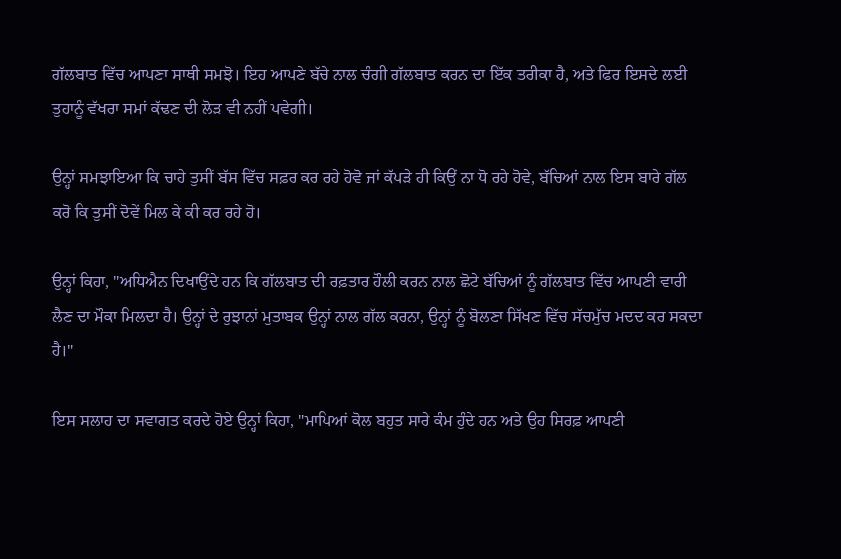ਗੱਲਬਾਤ ਵਿੱਚ ਆਪਣਾ ਸਾਥੀ ਸਮਝੋ। ਇਹ ਆਪਣੇ ਬੱਚੇ ਨਾਲ ਚੰਗੀ ਗੱਲਬਾਤ ਕਰਨ ਦਾ ਇੱਕ ਤਰੀਕਾ ਹੈ, ਅਤੇ ਫਿਰ ਇਸਦੇ ਲਈ ਤੁਹਾਨੂੰ ਵੱਖਰਾ ਸਮਾਂ ਕੱਢਣ ਦੀ ਲੋੜ ਵੀ ਨਹੀਂ ਪਵੇਗੀ।

ਉਨ੍ਹਾਂ ਸਮਝਾਇਆ ਕਿ ਚਾਹੇ ਤੁਸੀਂ ਬੱਸ ਵਿੱਚ ਸਫ਼ਰ ਕਰ ਰਹੇ ਹੋਵੋ ਜਾਂ ਕੱਪੜੇ ਹੀ ਕਿਉਂ ਨਾ ਧੋ ਰਹੇ ਹੋਵੇ, ਬੱਚਿਆਂ ਨਾਲ ਇਸ ਬਾਰੇ ਗੱਲ ਕਰੋ ਕਿ ਤੁਸੀਂ ਦੋਵੇਂ ਮਿਲ ਕੇ ਕੀ ਕਰ ਰਹੇ ਹੋ।

ਉਨ੍ਹਾਂ ਕਿਹਾ, "ਅਧਿਐਨ ਦਿਖਾਉਂਦੇ ਹਨ ਕਿ ਗੱਲਬਾਤ ਦੀ ਰਫ਼ਤਾਰ ਹੌਲੀ ਕਰਨ ਨਾਲ ਛੋਟੇ ਬੱਚਿਆਂ ਨੂੰ ਗੱਲਬਾਤ ਵਿੱਚ ਆਪਣੀ ਵਾਰੀ ਲੈਣ ਦਾ ਮੌਕਾ ਮਿਲਦਾ ਹੈ। ਉਨ੍ਹਾਂ ਦੇ ਰੁਝਾਨਾਂ ਮੁਤਾਬਕ ਉਨ੍ਹਾਂ ਨਾਲ ਗੱਲ ਕਰਨਾ, ਉਨ੍ਹਾਂ ਨੂੰ ਬੋਲਣਾ ਸਿੱਖਣ ਵਿੱਚ ਸੱਚਮੁੱਚ ਮਦਦ ਕਰ ਸਕਦਾ ਹੈ।"

ਇਸ ਸਲਾਹ ਦਾ ਸਵਾਗਤ ਕਰਦੇ ਹੋਏ ਉਨ੍ਹਾਂ ਕਿਹਾ, "ਮਾਪਿਆਂ ਕੋਲ ਬਹੁਤ ਸਾਰੇ ਕੰਮ ਹੁੰਦੇ ਹਨ ਅਤੇ ਉਹ ਸਿਰਫ਼ ਆਪਣੀ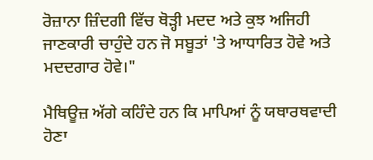ਰੋਜ਼ਾਨਾ ਜ਼ਿੰਦਗੀ ਵਿੱਚ ਥੋੜ੍ਹੀ ਮਦਦ ਅਤੇ ਕੁਝ ਅਜਿਹੀ ਜਾਣਕਾਰੀ ਚਾਹੁੰਦੇ ਹਨ ਜੋ ਸਬੂਤਾਂ 'ਤੇ ਆਧਾਰਿਤ ਹੋਵੇ ਅਤੇ ਮਦਦਗਾਰ ਹੋਵੇ।"

ਮੈਥਿਊਜ਼ ਅੱਗੇ ਕਹਿੰਦੇ ਹਨ ਕਿ ਮਾਪਿਆਂ ਨੂੰ ਯਥਾਰਥਵਾਦੀ ਹੋਣਾ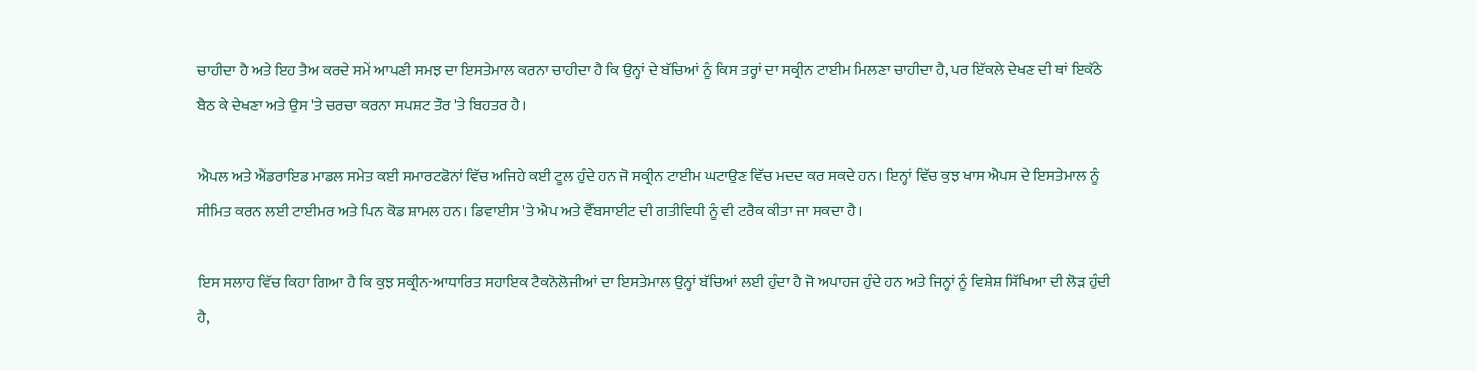ਚਾਹੀਦਾ ਹੈ ਅਤੇ ਇਹ ਤੈਅ ਕਰਦੇ ਸਮੇਂ ਆਪਣੀ ਸਮਝ ਦਾ ਇਸਤੇਮਾਲ ਕਰਨਾ ਚਾਹੀਦਾ ਹੈ ਕਿ ਉਨ੍ਹਾਂ ਦੇ ਬੱਚਿਆਂ ਨੂੰ ਕਿਸ ਤਰ੍ਹਾਂ ਦਾ ਸਕ੍ਰੀਨ ਟਾਈਮ ਮਿਲਣਾ ਚਾਹੀਦਾ ਹੈ, ਪਰ ਇੱਕਲੇ ਦੇਖਣ ਦੀ ਥਾਂ ਇਕੱਠੇ ਬੈਠ ਕੇ ਦੇਖਣਾ ਅਤੇ ਉਸ 'ਤੇ ਚਰਚਾ ਕਰਨਾ ਸਪਸ਼ਟ ਤੌਰ 'ਤੇ ਬਿਹਤਰ ਹੈ।

ਐਪਲ ਅਤੇ ਐਂਡਰਾਇਡ ਮਾਡਲ ਸਮੇਤ ਕਈ ਸਮਾਰਟਫੋਨਾਂ ਵਿੱਚ ਅਜਿਹੇ ਕਈ ਟੂਲ ਹੁੰਦੇ ਹਨ ਜੋ ਸਕ੍ਰੀਨ ਟਾਈਮ ਘਟਾਉਣ ਵਿੱਚ ਮਦਦ ਕਰ ਸਕਦੇ ਹਨ। ਇਨ੍ਹਾਂ ਵਿੱਚ ਕੁਝ ਖਾਸ ਐਪਸ ਦੇ ਇਸਤੇਮਾਲ ਨੂੰ ਸੀਮਿਤ ਕਰਨ ਲਈ ਟਾਈਮਰ ਅਤੇ ਪਿਨ ਕੋਡ ਸ਼ਾਮਲ ਹਨ। ਡਿਵਾਈਸ 'ਤੇ ਐਪ ਅਤੇ ਵੈੱਬਸਾਈਟ ਦੀ ਗਤੀਵਿਧੀ ਨੂੰ ਵੀ ਟਰੈਕ ਕੀਤਾ ਜਾ ਸਕਦਾ ਹੈ।

ਇਸ ਸਲਾਹ ਵਿੱਚ ਕਿਹਾ ਗਿਆ ਹੈ ਕਿ ਕੁਝ ਸਕ੍ਰੀਨ-ਆਧਾਰਿਤ ਸਹਾਇਕ ਟੈਕਨੋਲੋਜੀਆਂ ਦਾ ਇਸਤੇਮਾਲ ਉਨ੍ਹਾਂ ਬੱਚਿਆਂ ਲਈ ਹੁੰਦਾ ਹੈ ਜੋ ਅਪਾਹਜ ਹੁੰਦੇ ਹਨ ਅਤੇ ਜਿਨ੍ਹਾਂ ਨੂੰ ਵਿਸ਼ੇਸ਼ ਸਿੱਖਿਆ ਦੀ ਲੋੜ ਹੁੰਦੀ ਹੈ,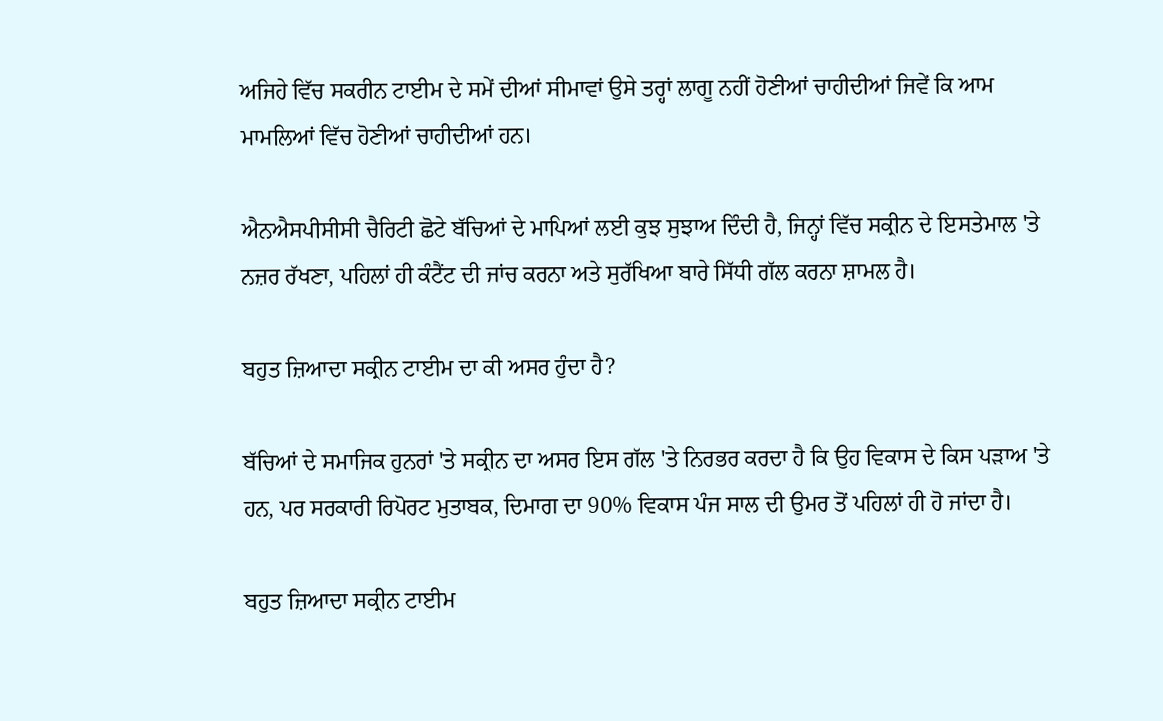ਅਜਿਹੇ ਵਿੱਚ ਸਕਰੀਨ ਟਾਈਮ ਦੇ ਸਮੇਂ ਦੀਆਂ ਸੀਮਾਵਾਂ ਉਸੇ ਤਰ੍ਹਾਂ ਲਾਗੂ ਨਹੀਂ ਹੋਣੀਆਂ ਚਾਹੀਦੀਆਂ ਜਿਵੇਂ ਕਿ ਆਮ ਮਾਮਲਿਆਂ ਵਿੱਚ ਹੋਣੀਆਂ ਚਾਹੀਦੀਆਂ ਹਨ।

ਐਨਐਸਪੀਸੀਸੀ ਚੈਰਿਟੀ ਛੋਟੇ ਬੱਚਿਆਂ ਦੇ ਮਾਪਿਆਂ ਲਈ ਕੁਝ ਸੁਝਾਅ ਦਿੰਦੀ ਹੈ, ਜਿਨ੍ਹਾਂ ਵਿੱਚ ਸਕ੍ਰੀਨ ਦੇ ਇਸਤੇਮਾਲ 'ਤੇ ਨਜ਼ਰ ਰੱਖਣਾ, ਪਹਿਲਾਂ ਹੀ ਕੰਟੈਂਟ ਦੀ ਜਾਂਚ ਕਰਨਾ ਅਤੇ ਸੁਰੱਖਿਆ ਬਾਰੇ ਸਿੱਧੀ ਗੱਲ ਕਰਨਾ ਸ਼ਾਮਲ ਹੈ।

ਬਹੁਤ ਜ਼ਿਆਦਾ ਸਕ੍ਰੀਨ ਟਾਈਮ ਦਾ ਕੀ ਅਸਰ ਹੁੰਦਾ ਹੈ?

ਬੱਚਿਆਂ ਦੇ ਸਮਾਜਿਕ ਹੁਨਰਾਂ 'ਤੇ ਸਕ੍ਰੀਨ ਦਾ ਅਸਰ ਇਸ ਗੱਲ 'ਤੇ ਨਿਰਭਰ ਕਰਦਾ ਹੈ ਕਿ ਉਹ ਵਿਕਾਸ ਦੇ ਕਿਸ ਪੜਾਅ 'ਤੇ ਹਨ, ਪਰ ਸਰਕਾਰੀ ਰਿਪੋਰਟ ਮੁਤਾਬਕ, ਦਿਮਾਗ ਦਾ 90% ਵਿਕਾਸ ਪੰਜ ਸਾਲ ਦੀ ਉਮਰ ਤੋਂ ਪਹਿਲਾਂ ਹੀ ਹੋ ਜਾਂਦਾ ਹੈ।

ਬਹੁਤ ਜ਼ਿਆਦਾ ਸਕ੍ਰੀਨ ਟਾਈਮ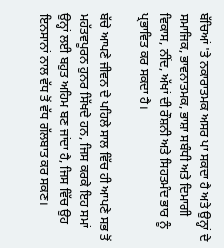ਬੱਚਿਆਂ 'ਤੇ ਨਕਾਰਾਤਮਕ ਅਸਰ ਪਾ ਸਕਦਾ ਹੈ ਅਤੇ ਉਨ੍ਹਾਂ ਦੇ ਸਮਾਜਿਕ, ਭਾਵਨਾਤਮਕ, ਭਾਸ਼ਾ ਸਬੰਧੀ ਅਤੇ ਦਿਮਾਗੀ ਵਿਕਾਸ, ਨੀਂਦ, ਅੱਖਾਂ ਦੀ ਰੌਸ਼ਨੀ ਅਤੇ ਸਿਹਤਮੰਦ ਭਾਰ ਨੂੰ ਪ੍ਰਭਾਵਿਤ ਕਰ ਸਕਦਾ ਹੈ।

ਬੱਚੇ ਆਪਣੇ ਜੀਵਨ ਦੇ ਪਹਿਲੇ ਸਾਲ ਵਿੱਚ ਹੀ ਆਪਣੇ ਸਭ ਤੋਂ ਮਹੱਤਵਪੂਰਨ ਹੁਨਰ ਸਿੱਖਦੇ ਹਨ, ਜਿਸ ਕਰਕੇ ਇਹ ਸਮਾਂ ਉਨ੍ਹਾਂ ਲਈ ਬਹੁਤ ਅਹਿਮ ਬਣ ਜਾਂਦਾ ਹੈ, ਜਿਸ ਵਿੱਚ ਉਹ ਇਨਸਾਨਾਂ ਨਾਲ ਵੱਧ ਤੋਂ ਵੱਧ ਗੱਲਬਾਤ ਕਰ ਸਕਣ।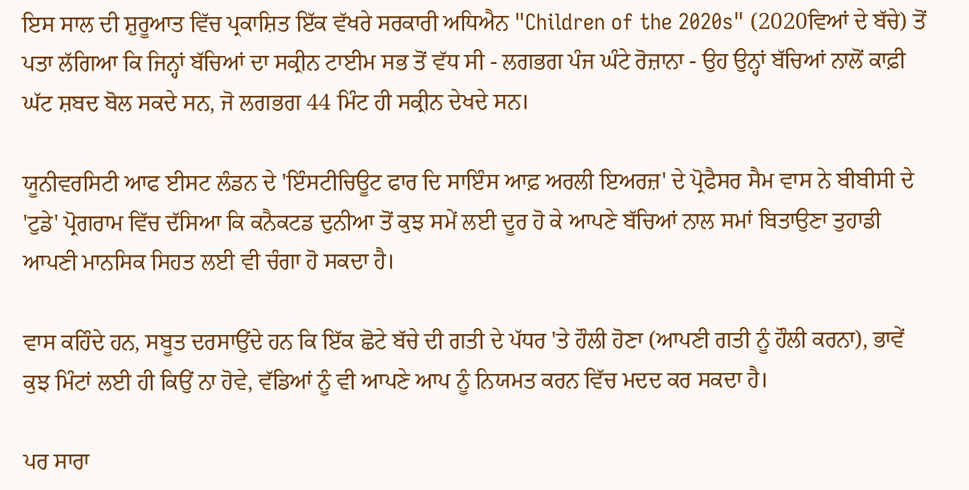ਇਸ ਸਾਲ ਦੀ ਸ਼ੁਰੂਆਤ ਵਿੱਚ ਪ੍ਰਕਾਸ਼ਿਤ ਇੱਕ ਵੱਖਰੇ ਸਰਕਾਰੀ ਅਧਿਐਨ "Children of the 2020s" (2020ਵਿਆਂ ਦੇ ਬੱਚੇ) ਤੋਂ ਪਤਾ ਲੱਗਿਆ ਕਿ ਜਿਨ੍ਹਾਂ ਬੱਚਿਆਂ ਦਾ ਸਕ੍ਰੀਨ ਟਾਈਮ ਸਭ ਤੋਂ ਵੱਧ ਸੀ - ਲਗਭਗ ਪੰਜ ਘੰਟੇ ਰੋਜ਼ਾਨਾ - ਉਹ ਉਨ੍ਹਾਂ ਬੱਚਿਆਂ ਨਾਲੋਂ ਕਾਫ਼ੀ ਘੱਟ ਸ਼ਬਦ ਬੋਲ ਸਕਦੇ ਸਨ, ਜੋ ਲਗਭਗ 44 ਮਿੰਟ ਹੀ ਸਕ੍ਰੀਨ ਦੇਖਦੇ ਸਨ।

ਯੂਨੀਵਰਸਿਟੀ ਆਫ ਈਸਟ ਲੰਡਨ ਦੇ 'ਇੰਸਟੀਚਿਊਟ ਫਾਰ ਦਿ ਸਾਇੰਸ ਆਫ਼ ਅਰਲੀ ਇਅਰਜ਼' ਦੇ ਪ੍ਰੋਫੈਸਰ ਸੈਮ ਵਾਸ ਨੇ ਬੀਬੀਸੀ ਦੇ 'ਟੁਡੇ' ਪ੍ਰੋਗਰਾਮ ਵਿੱਚ ਦੱਸਿਆ ਕਿ ਕਨੈਕਟਡ ਦੁਨੀਆ ਤੋਂ ਕੁਝ ਸਮੇਂ ਲਈ ਦੂਰ ਹੋ ਕੇ ਆਪਣੇ ਬੱਚਿਆਂ ਨਾਲ ਸਮਾਂ ਬਿਤਾਉਣਾ ਤੁਹਾਡੀ ਆਪਣੀ ਮਾਨਸਿਕ ਸਿਹਤ ਲਈ ਵੀ ਚੰਗਾ ਹੋ ਸਕਦਾ ਹੈ।

ਵਾਸ ਕਹਿੰਦੇ ਹਨ, ਸਬੂਤ ਦਰਸਾਉਂਦੇ ਹਨ ਕਿ ਇੱਕ ਛੋਟੇ ਬੱਚੇ ਦੀ ਗਤੀ ਦੇ ਪੱਧਰ 'ਤੇ ਹੌਲੀ ਹੋਣਾ (ਆਪਣੀ ਗਤੀ ਨੂੰ ਹੌਲੀ ਕਰਨਾ), ਭਾਵੇਂ ਕੁਝ ਮਿੰਟਾਂ ਲਈ ਹੀ ਕਿਉਂ ਨਾ ਹੋਵੇ, ਵੱਡਿਆਂ ਨੂੰ ਵੀ ਆਪਣੇ ਆਪ ਨੂੰ ਨਿਯਮਤ ਕਰਨ ਵਿੱਚ ਮਦਦ ਕਰ ਸਕਦਾ ਹੈ।

ਪਰ ਸਾਰਾ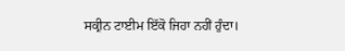ਸਕ੍ਰੀਨ ਟਾਈਮ ਇੱਕੋ ਜਿਹਾ ਨਹੀਂ ਹੁੰਦਾ।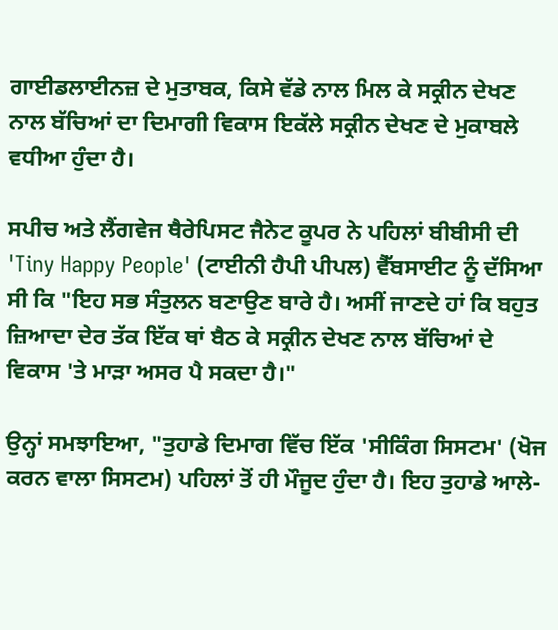ਗਾਈਡਲਾਈਨਜ਼ ਦੇ ਮੁਤਾਬਕ, ਕਿਸੇ ਵੱਡੇ ਨਾਲ ਮਿਲ ਕੇ ਸਕ੍ਰੀਨ ਦੇਖਣ ਨਾਲ ਬੱਚਿਆਂ ਦਾ ਦਿਮਾਗੀ ਵਿਕਾਸ ਇਕੱਲੇ ਸਕ੍ਰੀਨ ਦੇਖਣ ਦੇ ਮੁਕਾਬਲੇ ਵਧੀਆ ਹੁੰਦਾ ਹੈ।

ਸਪੀਚ ਅਤੇ ਲੈਂਗਵੇਜ ਥੈਰੇਪਿਸਟ ਜੈਨੇਟ ਕੂਪਰ ਨੇ ਪਹਿਲਾਂ ਬੀਬੀਸੀ ਦੀ 'Tiny Happy People' (ਟਾਈਨੀ ਹੈਪੀ ਪੀਪਲ) ਵੈੱਬਸਾਈਟ ਨੂੰ ਦੱਸਿਆ ਸੀ ਕਿ "ਇਹ ਸਭ ਸੰਤੁਲਨ ਬਣਾਉਣ ਬਾਰੇ ਹੈ। ਅਸੀਂ ਜਾਣਦੇ ਹਾਂ ਕਿ ਬਹੁਤ ਜ਼ਿਆਦਾ ਦੇਰ ਤੱਕ ਇੱਕ ਥਾਂ ਬੈਠ ਕੇ ਸਕ੍ਰੀਨ ਦੇਖਣ ਨਾਲ ਬੱਚਿਆਂ ਦੇ ਵਿਕਾਸ 'ਤੇ ਮਾੜਾ ਅਸਰ ਪੈ ਸਕਦਾ ਹੈ।"

ਉਨ੍ਹਾਂ ਸਮਝਾਇਆ, "ਤੁਹਾਡੇ ਦਿਮਾਗ ਵਿੱਚ ਇੱਕ 'ਸੀਕਿੰਗ ਸਿਸਟਮ' (ਖੋਜ ਕਰਨ ਵਾਲਾ ਸਿਸਟਮ) ਪਹਿਲਾਂ ਤੋਂ ਹੀ ਮੌਜੂਦ ਹੁੰਦਾ ਹੈ। ਇਹ ਤੁਹਾਡੇ ਆਲੇ-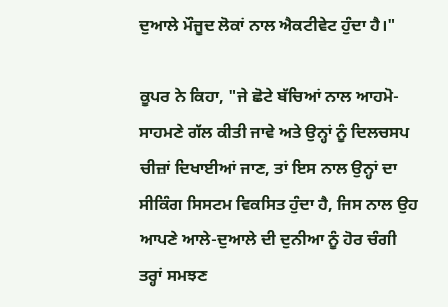ਦੁਆਲੇ ਮੌਜੂਦ ਲੋਕਾਂ ਨਾਲ ਐਕਟੀਵੇਟ ਹੁੰਦਾ ਹੈ।"

ਕੂਪਰ ਨੇ ਕਿਹਾ, "ਜੇ ਛੋਟੇ ਬੱਚਿਆਂ ਨਾਲ ਆਹਮੋ-ਸਾਹਮਣੇ ਗੱਲ ਕੀਤੀ ਜਾਵੇ ਅਤੇ ਉਨ੍ਹਾਂ ਨੂੰ ਦਿਲਚਸਪ ਚੀਜ਼ਾਂ ਦਿਖਾਈਆਂ ਜਾਣ, ਤਾਂ ਇਸ ਨਾਲ ਉਨ੍ਹਾਂ ਦਾ ਸੀਕਿੰਗ ਸਿਸਟਮ ਵਿਕਸਿਤ ਹੁੰਦਾ ਹੈ, ਜਿਸ ਨਾਲ ਉਹ ਆਪਣੇ ਆਲੇ-ਦੁਆਲੇ ਦੀ ਦੁਨੀਆ ਨੂੰ ਹੋਰ ਚੰਗੀ ਤਰ੍ਹਾਂ ਸਮਝਣ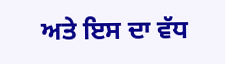ਅਤੇ ਇਸ ਦਾ ਵੱਧ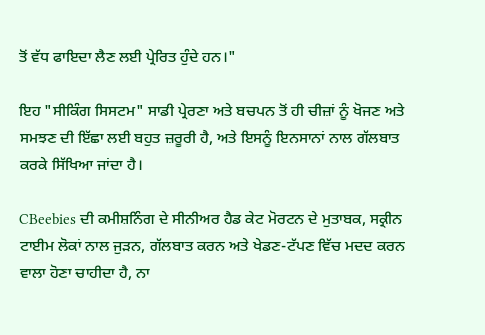ਤੋਂ ਵੱਧ ਫਾਇਦਾ ਲੈਣ ਲਈ ਪ੍ਰੇਰਿਤ ਹੁੰਦੇ ਹਨ।"

ਇਹ "ਸੀਕਿੰਗ ਸਿਸਟਮ" ਸਾਡੀ ਪ੍ਰੇਰਣਾ ਅਤੇ ਬਚਪਨ ਤੋਂ ਹੀ ਚੀਜ਼ਾਂ ਨੂੰ ਖੋਜਣ ਅਤੇ ਸਮਝਣ ਦੀ ਇੱਛਾ ਲਈ ਬਹੁਤ ਜ਼ਰੂਰੀ ਹੈ, ਅਤੇ ਇਸਨੂੰ ਇਨਸਾਨਾਂ ਨਾਲ ਗੱਲਬਾਤ ਕਰਕੇ ਸਿੱਖਿਆ ਜਾਂਦਾ ਹੈ।

CBeebies ਦੀ ਕਮੀਸ਼ਨਿੰਗ ਦੇ ਸੀਨੀਅਰ ਹੈਡ ਕੇਟ ਮੋਰਟਨ ਦੇ ਮੁਤਾਬਕ, ਸਕ੍ਰੀਨ ਟਾਈਮ ਲੋਕਾਂ ਨਾਲ ਜੁੜਨ, ਗੱਲਬਾਤ ਕਰਨ ਅਤੇ ਖੇਡਣ-ਟੱਪਣ ਵਿੱਚ ਮਦਦ ਕਰਨ ਵਾਲਾ ਹੋਣਾ ਚਾਹੀਦਾ ਹੈ, ਨਾ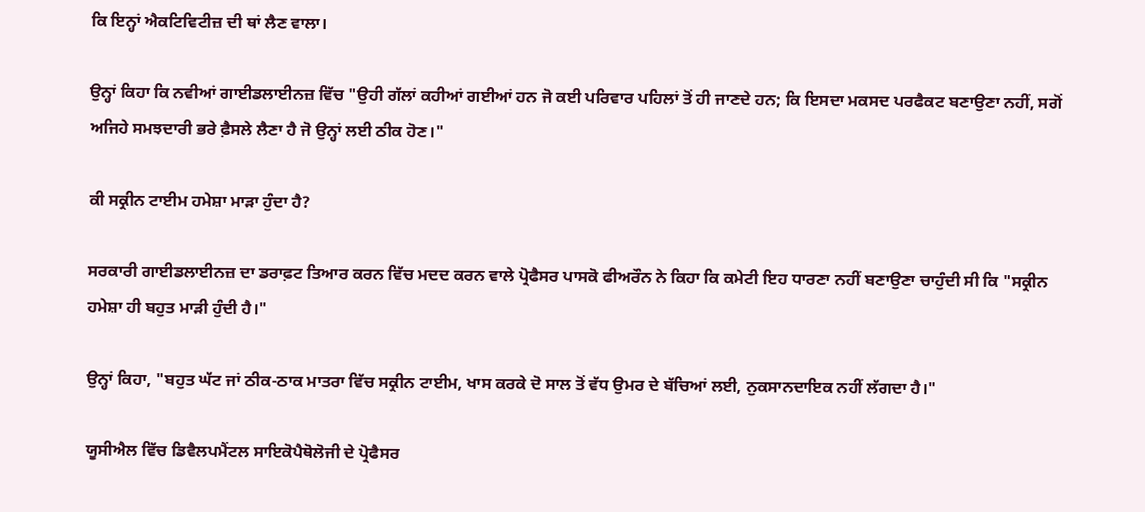ਕਿ ਇਨ੍ਹਾਂ ਐਕਟਿਵਿਟੀਜ਼ ਦੀ ਥਾਂ ਲੈਣ ਵਾਲਾ।

ਉਨ੍ਹਾਂ ਕਿਹਾ ਕਿ ਨਵੀਆਂ ਗਾਈਡਲਾਈਨਜ਼ ਵਿੱਚ "ਉਹੀ ਗੱਲਾਂ ਕਹੀਆਂ ਗਈਆਂ ਹਨ ਜੋ ਕਈ ਪਰਿਵਾਰ ਪਹਿਲਾਂ ਤੋਂ ਹੀ ਜਾਣਦੇ ਹਨ; ਕਿ ਇਸਦਾ ਮਕਸਦ ਪਰਫੈਕਟ ਬਣਾਉਣਾ ਨਹੀਂ, ਸਗੋਂ ਅਜਿਹੇ ਸਮਝਦਾਰੀ ਭਰੇ ਫ਼ੈਸਲੇ ਲੈਣਾ ਹੈ ਜੋ ਉਨ੍ਹਾਂ ਲਈ ਠੀਕ ਹੋਣ।"

ਕੀ ਸਕ੍ਰੀਨ ਟਾਈਮ ਹਮੇਸ਼ਾ ਮਾੜਾ ਹੁੰਦਾ ਹੈ?

ਸਰਕਾਰੀ ਗਾਈਡਲਾਈਨਜ਼ ਦਾ ਡਰਾਫ਼ਟ ਤਿਆਰ ਕਰਨ ਵਿੱਚ ਮਦਦ ਕਰਨ ਵਾਲੇ ਪ੍ਰੋਫੈਸਰ ਪਾਸਕੋ ਫੀਅਰੌਨ ਨੇ ਕਿਹਾ ਕਿ ਕਮੇਟੀ ਇਹ ਧਾਰਣਾ ਨਹੀਂ ਬਣਾਉਣਾ ਚਾਹੁੰਦੀ ਸੀ ਕਿ "ਸਕ੍ਰੀਨ ਹਮੇਸ਼ਾ ਹੀ ਬਹੁਤ ਮਾੜੀ ਹੁੰਦੀ ਹੈ।"

ਉਨ੍ਹਾਂ ਕਿਹਾ, "ਬਹੁਤ ਘੱਟ ਜਾਂ ਠੀਕ-ਠਾਕ ਮਾਤਰਾ ਵਿੱਚ ਸਕ੍ਰੀਨ ਟਾਈਮ, ਖਾਸ ਕਰਕੇ ਦੋ ਸਾਲ ਤੋਂ ਵੱਧ ਉਮਰ ਦੇ ਬੱਚਿਆਂ ਲਈ, ਨੁਕਸਾਨਦਾਇਕ ਨਹੀਂ ਲੱਗਦਾ ਹੈ।"

ਯੂਸੀਐਲ ਵਿੱਚ ਡਿਵੈਲਪਮੈਂਟਲ ਸਾਇਕੋਪੈਥੋਲੋਜੀ ਦੇ ਪ੍ਰੋਫੈਸਰ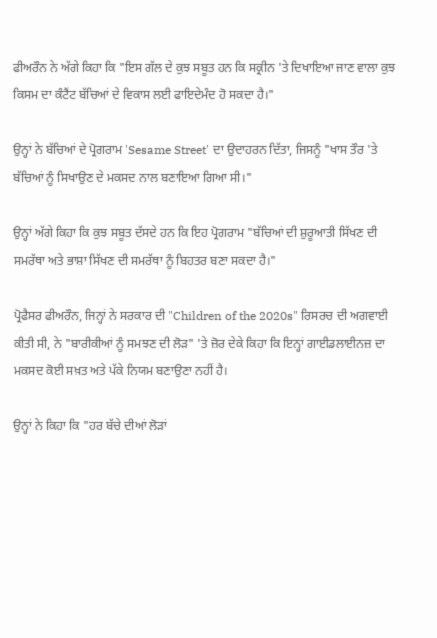ਫੀਅਰੌਨ ਨੇ ਅੱਗੇ ਕਿਹਾ ਕਿ "ਇਸ ਗੱਲ ਦੇ ਕੁਝ ਸਬੂਤ ਹਨ ਕਿ ਸਕ੍ਰੀਨ 'ਤੇ ਦਿਖਾਇਆ ਜਾਣ ਵਾਲਾ ਕੁਝ ਕਿਸਮ ਦਾ ਕੰਟੈਂਟ ਬੱਚਿਆਂ ਦੇ ਵਿਕਾਸ ਲਈ ਫਾਇਦੇਮੰਦ ਹੋ ਸਕਦਾ ਹੈ।"

ਉਨ੍ਹਾਂ ਨੇ ਬੱਚਿਆਂ ਦੇ ਪ੍ਰੋਗਰਾਮ 'Sesame Street' ਦਾ ਉਦਾਹਰਨ ਦਿੱਤਾ, ਜਿਸਨੂੰ "ਖਾਸ ਤੌਰ 'ਤੇ ਬੱਚਿਆਂ ਨੂੰ ਸਿਖਾਉਣ ਦੇ ਮਕਸਦ ਨਾਲ ਬਣਾਇਆ ਗਿਆ ਸੀ।"

ਉਨ੍ਹਾਂ ਅੱਗੇ ਕਿਹਾ ਕਿ ਕੁਝ ਸਬੂਤ ਦੱਸਦੇ ਹਨ ਕਿ ਇਹ ਪ੍ਰੋਗਰਾਮ "ਬੱਚਿਆਂ ਦੀ ਸ਼ੁਰੂਆਤੀ ਸਿੱਖਣ ਦੀ ਸਮਰੱਥਾ ਅਤੇ ਭਾਸ਼ਾ ਸਿੱਖਣ ਦੀ ਸਮਰੱਥਾ ਨੂੰ ਬਿਹਤਰ ਬਣਾ ਸਕਦਾ ਹੈ।"

ਪ੍ਰੋਫੈਸਰ ਫੀਅਰੌਨ, ਜਿਨ੍ਹਾਂ ਨੇ ਸਰਕਾਰ ਦੀ "Children of the 2020s" ਰਿਸਰਚ ਦੀ ਅਗਵਾਈ ਕੀਤੀ ਸੀ, ਨੇ "ਬਾਰੀਕੀਆਂ ਨੂੰ ਸਮਝਣ ਦੀ ਲੋੜ" 'ਤੇ ਜ਼ੋਰ ਦੇਕੇ ਕਿਹਾ ਕਿ ਇਨ੍ਹਾਂ ਗਾਈਡਲਾਈਨਜ਼ ਦਾ ਮਕਸਦ ਕੋਈ ਸਖ਼ਤ ਅਤੇ ਪੱਕੇ ਨਿਯਮ ਬਣਾਉਣਾ ਨਹੀਂ ਹੈ।

ਉਨ੍ਹਾਂ ਨੇ ਕਿਹਾ ਕਿ "ਹਰ ਬੱਚੇ ਦੀਆਂ ਲੋੜਾਂ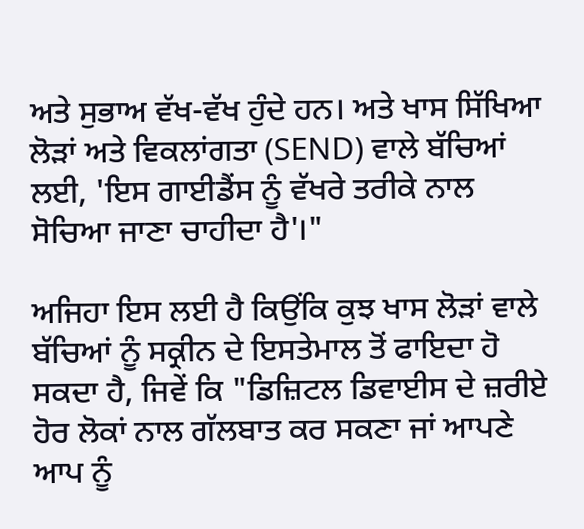ਅਤੇ ਸੁਭਾਅ ਵੱਖ-ਵੱਖ ਹੁੰਦੇ ਹਨ। ਅਤੇ ਖਾਸ ਸਿੱਖਿਆ ਲੋੜਾਂ ਅਤੇ ਵਿਕਲਾਂਗਤਾ (SEND) ਵਾਲੇ ਬੱਚਿਆਂ ਲਈ, 'ਇਸ ਗਾਈਡੈਂਸ ਨੂੰ ਵੱਖਰੇ ਤਰੀਕੇ ਨਾਲ ਸੋਚਿਆ ਜਾਣਾ ਚਾਹੀਦਾ ਹੈ'।"

ਅਜਿਹਾ ਇਸ ਲਈ ਹੈ ਕਿਉਂਕਿ ਕੁਝ ਖਾਸ ਲੋੜਾਂ ਵਾਲੇ ਬੱਚਿਆਂ ਨੂੰ ਸਕ੍ਰੀਨ ਦੇ ਇਸਤੇਮਾਲ ਤੋਂ ਫਾਇਦਾ ਹੋ ਸਕਦਾ ਹੈ, ਜਿਵੇਂ ਕਿ "ਡਿਜ਼ਿਟਲ ਡਿਵਾਈਸ ਦੇ ਜ਼ਰੀਏ ਹੋਰ ਲੋਕਾਂ ਨਾਲ ਗੱਲਬਾਤ ਕਰ ਸਕਣਾ ਜਾਂ ਆਪਣੇ ਆਪ ਨੂੰ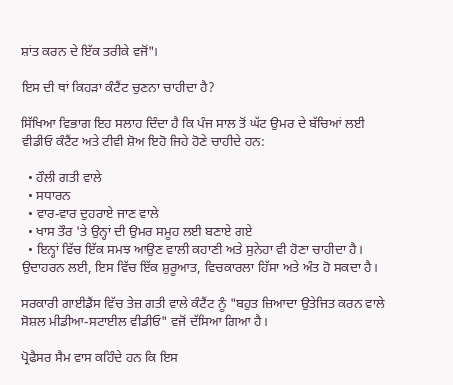ਸ਼ਾਂਤ ਕਰਨ ਦੇ ਇੱਕ ਤਰੀਕੇ ਵਜੋਂ"।

ਇਸ ਦੀ ਥਾਂ ਕਿਹੜਾ ਕੰਟੈਂਟ ਚੁਣਨਾ ਚਾਹੀਦਾ ਹੈ?

ਸਿੱਖਿਆ ਵਿਭਾਗ ਇਹ ਸਲਾਹ ਦਿੰਦਾ ਹੈ ਕਿ ਪੰਜ ਸਾਲ ਤੋਂ ਘੱਟ ਉਮਰ ਦੇ ਬੱਚਿਆਂ ਲਈ ਵੀਡੀਓ ਕੰਟੈਂਟ ਅਤੇ ਟੀਵੀ ਸ਼ੋਅ ਇਹੋ ਜਿਹੇ ਹੋਣੇ ਚਾਹੀਦੇ ਹਨ:

  • ਹੌਲੀ ਗਤੀ ਵਾਲੇ
  • ਸਧਾਰਨ
  • ਵਾਰ-ਵਾਰ ਦੁਹਰਾਏ ਜਾਣ ਵਾਲੇ
  • ਖਾਸ ਤੌਰ 'ਤੇ ਉਨ੍ਹਾਂ ਦੀ ਉਮਰ ਸਮੂਹ ਲਈ ਬਣਾਏ ਗਏ
  • ਇਨ੍ਹਾਂ ਵਿੱਚ ਇੱਕ ਸਮਝ ਆਉਣ ਵਾਲੀ ਕਹਾਣੀ ਅਤੇ ਸੁਨੇਹਾ ਵੀ ਹੋਣਾ ਚਾਹੀਦਾ ਹੈ। ਉਦਾਹਰਨ ਲਈ, ਇਸ ਵਿੱਚ ਇੱਕ ਸ਼ੁਰੂਆਤ, ਵਿਚਕਾਰਲਾ ਹਿੱਸਾ ਅਤੇ ਅੰਤ ਹੋ ਸਕਦਾ ਹੈ।

ਸਰਕਾਰੀ ਗਾਈਡੈਂਸ ਵਿੱਚ ਤੇਜ਼ ਗਤੀ ਵਾਲੇ ਕੰਟੈਂਟ ਨੂੰ "ਬਹੁਤ ਜ਼ਿਆਦਾ ਉਤੇਜਿਤ ਕਰਨ ਵਾਲੇ ਸੋਸ਼ਲ ਮੀਡੀਆ-ਸਟਾਈਲ ਵੀਡੀਓ" ਵਜੋਂ ਦੱਸਿਆ ਗਿਆ ਹੈ।

ਪ੍ਰੋਫੈਸਰ ਸੈਮ ਵਾਸ ਕਹਿੰਦੇ ਹਨ ਕਿ ਇਸ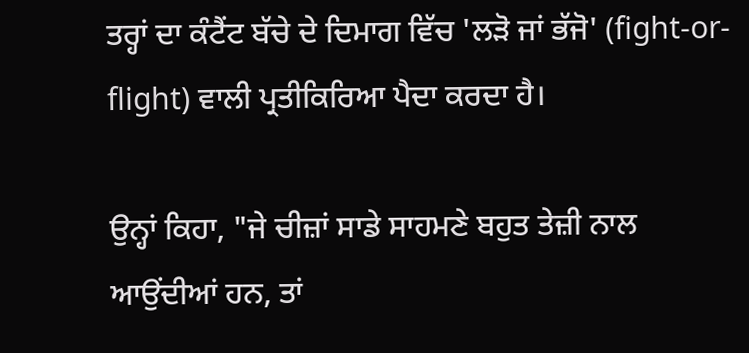ਤਰ੍ਹਾਂ ਦਾ ਕੰਟੈਂਟ ਬੱਚੇ ਦੇ ਦਿਮਾਗ ਵਿੱਚ 'ਲੜੋ ਜਾਂ ਭੱਜੋ' (fight-or-flight) ਵਾਲੀ ਪ੍ਰਤੀਕਿਰਿਆ ਪੈਦਾ ਕਰਦਾ ਹੈ।

ਉਨ੍ਹਾਂ ਕਿਹਾ, "ਜੇ ਚੀਜ਼ਾਂ ਸਾਡੇ ਸਾਹਮਣੇ ਬਹੁਤ ਤੇਜ਼ੀ ਨਾਲ ਆਉਂਦੀਆਂ ਹਨ, ਤਾਂ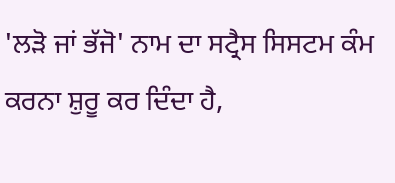'ਲੜੋ ਜਾਂ ਭੱਜੋ' ਨਾਮ ਦਾ ਸਟ੍ਰੈਸ ਸਿਸਟਮ ਕੰਮ ਕਰਨਾ ਸ਼ੁਰੂ ਕਰ ਦਿੰਦਾ ਹੈ,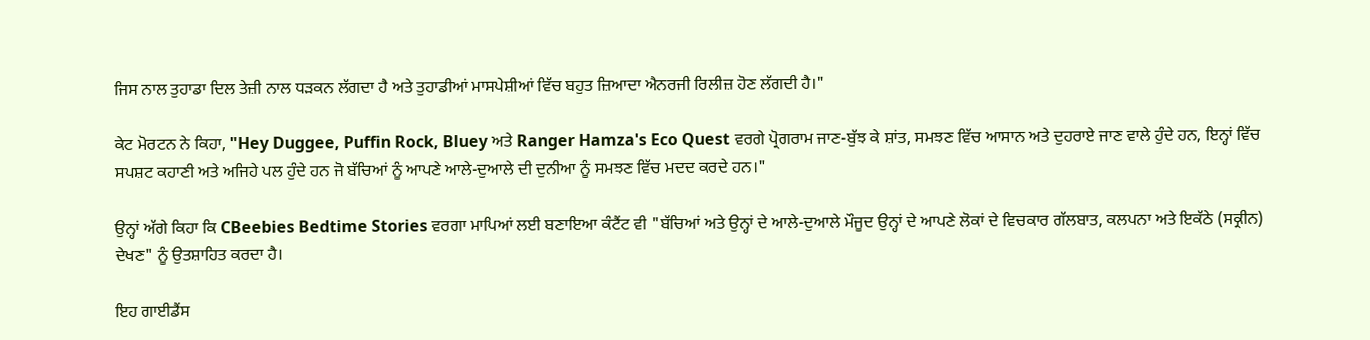ਜਿਸ ਨਾਲ ਤੁਹਾਡਾ ਦਿਲ ਤੇਜ਼ੀ ਨਾਲ ਧੜਕਨ ਲੱਗਦਾ ਹੈ ਅਤੇ ਤੁਹਾਡੀਆਂ ਮਾਸਪੇਸ਼ੀਆਂ ਵਿੱਚ ਬਹੁਤ ਜ਼ਿਆਦਾ ਐਨਰਜੀ ਰਿਲੀਜ਼ ਹੋਣ ਲੱਗਦੀ ਹੈ।"

ਕੇਟ ਮੋਰਟਨ ਨੇ ਕਿਹਾ, "Hey Duggee, Puffin Rock, Bluey ਅਤੇ Ranger Hamza's Eco Quest ਵਰਗੇ ਪ੍ਰੋਗਰਾਮ ਜਾਣ-ਬੁੱਝ ਕੇ ਸ਼ਾਂਤ, ਸਮਝਣ ਵਿੱਚ ਆਸਾਨ ਅਤੇ ਦੁਹਰਾਏ ਜਾਣ ਵਾਲੇ ਹੁੰਦੇ ਹਨ, ਇਨ੍ਹਾਂ ਵਿੱਚ ਸਪਸ਼ਟ ਕਹਾਣੀ ਅਤੇ ਅਜਿਹੇ ਪਲ ਹੁੰਦੇ ਹਨ ਜੋ ਬੱਚਿਆਂ ਨੂੰ ਆਪਣੇ ਆਲੇ-ਦੁਆਲੇ ਦੀ ਦੁਨੀਆ ਨੂੰ ਸਮਝਣ ਵਿੱਚ ਮਦਦ ਕਰਦੇ ਹਨ।"

ਉਨ੍ਹਾਂ ਅੱਗੇ ਕਿਹਾ ਕਿ CBeebies Bedtime Stories ਵਰਗਾ ਮਾਪਿਆਂ ਲਈ ਬਣਾਇਆ ਕੰਟੈਂਟ ਵੀ "ਬੱਚਿਆਂ ਅਤੇ ਉਨ੍ਹਾਂ ਦੇ ਆਲੇ-ਦੁਆਲੇ ਮੌਜੂਦ ਉਨ੍ਹਾਂ ਦੇ ਆਪਣੇ ਲੋਕਾਂ ਦੇ ਵਿਚਕਾਰ ਗੱਲਬਾਤ, ਕਲਪਨਾ ਅਤੇ ਇਕੱਠੇ (ਸਕ੍ਰੀਨ) ਦੇਖਣ" ਨੂੰ ਉਤਸ਼ਾਹਿਤ ਕਰਦਾ ਹੈ।

ਇਹ ਗਾਈਡੈਂਸ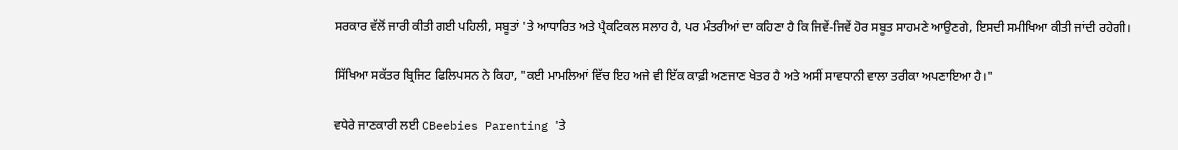ਸਰਕਾਰ ਵੱਲੋਂ ਜਾਰੀ ਕੀਤੀ ਗਈ ਪਹਿਲੀ, ਸਬੂਤਾਂ 'ਤੇ ਆਧਾਰਿਤ ਅਤੇ ਪ੍ਰੈਕਟਿਕਲ ਸਲਾਹ ਹੈ, ਪਰ ਮੰਤਰੀਆਂ ਦਾ ਕਹਿਣਾ ਹੈ ਕਿ ਜਿਵੇਂ-ਜਿਵੇਂ ਹੋਰ ਸਬੂਤ ਸਾਹਮਣੇ ਆਉਣਗੇ, ਇਸਦੀ ਸਮੀਖਿਆ ਕੀਤੀ ਜਾਂਦੀ ਰਹੇਗੀ।

ਸਿੱਖਿਆ ਸਕੱਤਰ ਬ੍ਰਿਜਿਟ ਫਿਲਿਪਸਨ ਨੇ ਕਿਹਾ, "ਕਈ ਮਾਮਲਿਆਂ ਵਿੱਚ ਇਹ ਅਜੇ ਵੀ ਇੱਕ ਕਾਫ਼ੀ ਅਣਜਾਣ ਖੇਤਰ ਹੈ ਅਤੇ ਅਸੀਂ ਸਾਵਧਾਨੀ ਵਾਲਾ ਤਰੀਕਾ ਅਪਣਾਇਆ ਹੈ।"

ਵਧੇਰੇ ਜਾਣਕਾਰੀ ਲਈ CBeebies Parenting 'ਤੇ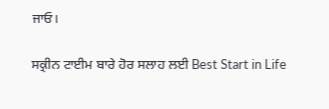ਜਾਓ।

ਸਕ੍ਰੀਨ ਟਾਈਮ ਬਾਰੇ ਹੋਰ ਸਲਾਹ ਲਈ Best Start in Life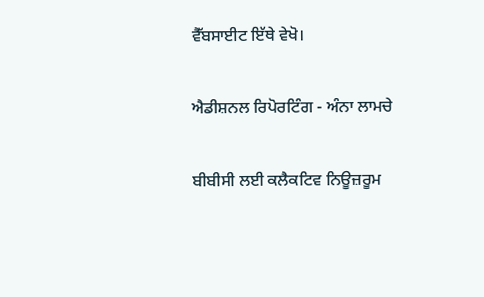ਵੈੱਬਸਾਈਟ ਇੱਥੇ ਵੇਖੋ।

ਐਡੀਸ਼ਨਲ ਰਿਪੋਰਟਿੰਗ - ਅੰਨਾ ਲਾਮਚੇ

ਬੀਬੀਸੀ ਲਈ ਕਲੈਕਟਿਵ ਨਿਊਜ਼ਰੂਮ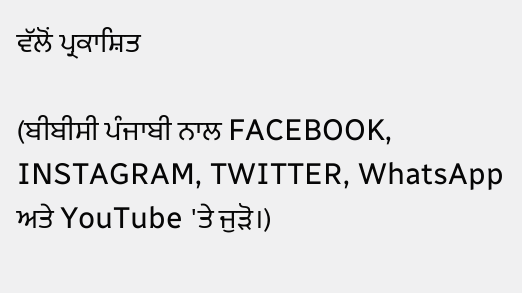ਵੱਲੋਂ ਪ੍ਰਕਾਸ਼ਿਤ

(ਬੀਬੀਸੀ ਪੰਜਾਬੀ ਨਾਲ FACEBOOK, INSTAGRAM, TWITTER, WhatsApp ਅਤੇ YouTube 'ਤੇ ਜੁੜੋ।)